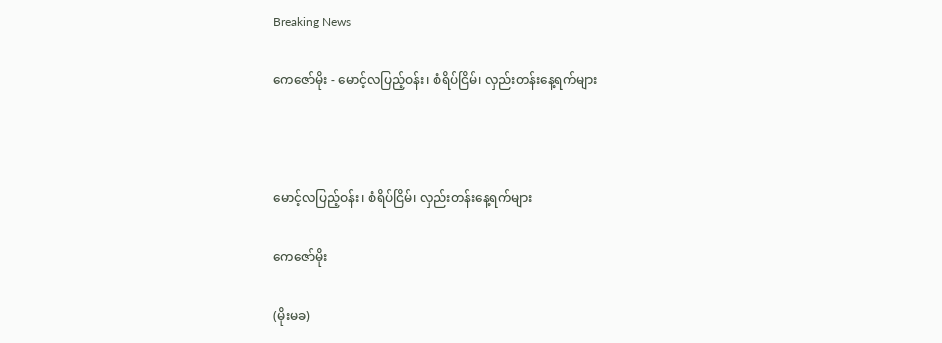Breaking News

ကေဇော်မိုး - မောင့်လပြည့်ဝန်း၊ စံရိပ်ငြိမ်၊ လှည်းတန်းနေ့ရက်များ



မောင့်လပြည့်ဝန်း၊ စံရိပ်ငြိမ်၊ လှည်းတန်းနေ့ရက်များ

ကေဇော်မိုး

(မိုးမခ)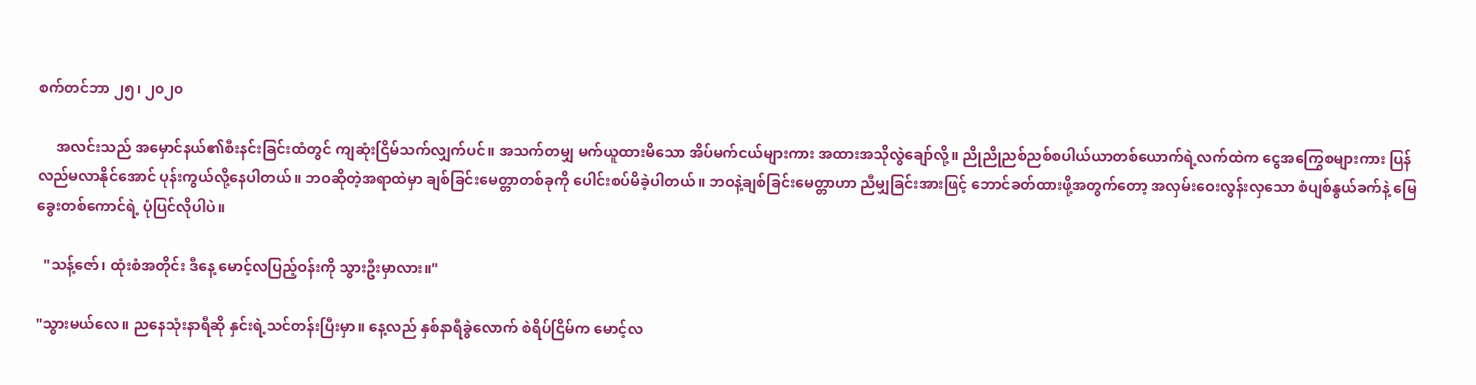စက်တင်ဘာ ၂၅၊ ၂၀၂၀

     အလင်းသည် အမှောင်နယ်၏စီးနင်းခြင်းထံတွင် ကျဆုံးငြိမ်သက်လျှက်ပင်။ အသက်တမျှ မက်ယူထားမိသော အိပ်မက်ငယ်များကား အထားအသိုလွဲချော်လို့။ ညိုညိုညစ်ညစ်စပါယ်ယာတစ်ယောက်ရဲ့လက်ထဲက ငွေအကြွေစများကား ပြန်လည်မလာနိုင်အောင် ပုန်းကွယ်လို့နေပါတယ်။ ဘဝဆိုတဲ့အရာထဲမှာ ချစ်ခြင်းမေတ္တာတစ်ခုကို ပေါင်းစပ်မိခဲ့ပါတယ်။ ဘဝနဲ့ချစ်ခြင်းမေတ္တာဟာ ညီမျှခြင်းအားဖြင့် ဘောင်ခတ်ထားဖို့အတွက်တော့ အလှမ်းဝေးလွန်းလှသော စံပျစ်နွယ်ခက်နဲ့ မြေခွေးတစ်ကောင်ရဲ့ ပုံပြင်လိုပါပဲ။

  "သန့်ဇော်၊ ထုံးစံအတိုင်း ဒီနေ့ မောင့်လပြည့်ဝန်းကို သွားဦးမှာလား။"

"သွားမယ်လေ။ ညနေသုံးနာရီဆို နှင်းရဲ့သင်တန်းပြီးမှာ။ နေ့လည် နှစ်နာရီခွဲလောက် စဲရိပ်ငြိမ်က မောင့်လ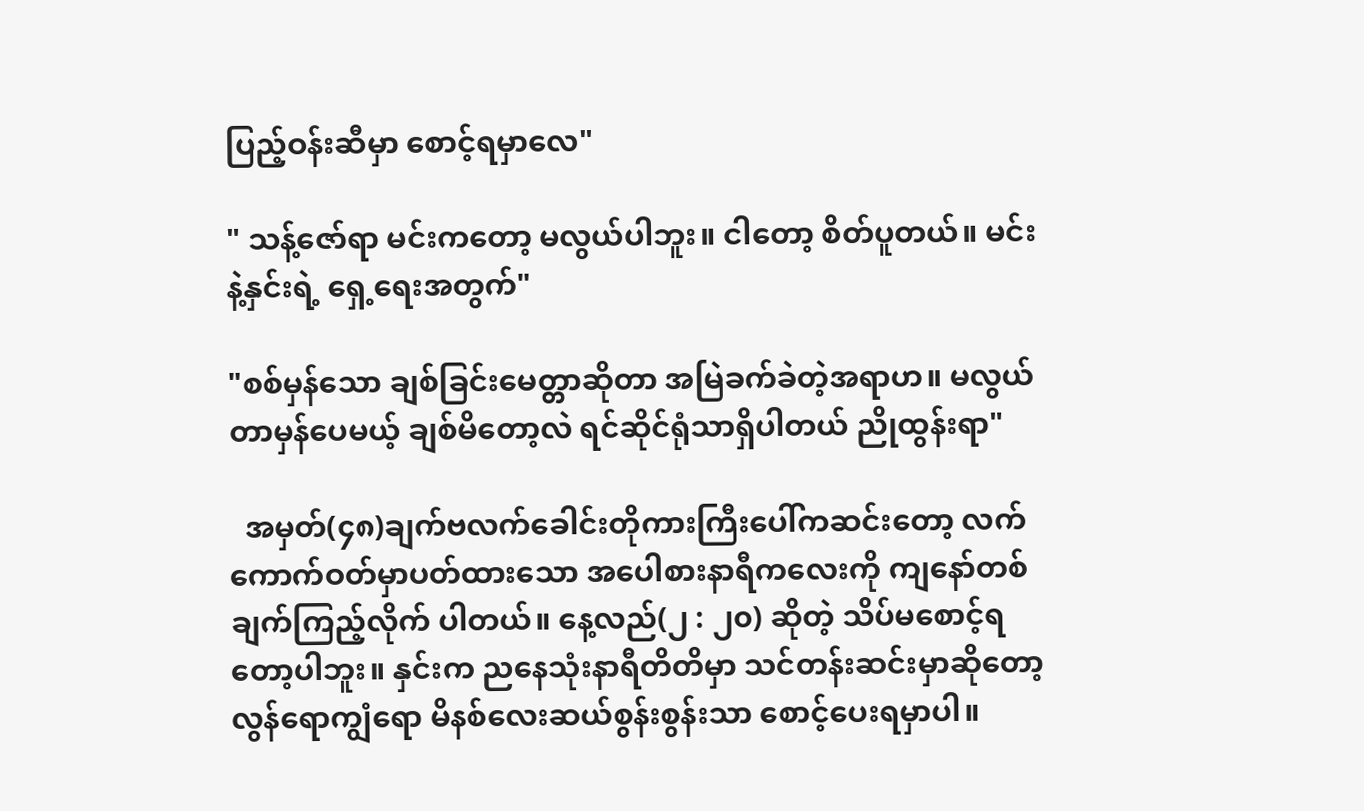ပြည့်ဝန်းဆီမှာ စောင့်ရမှာလေ"

" သန့်ဇော်ရာ မင်းကတော့ မလွယ်ပါဘူး။ ငါတော့ စိတ်ပူတယ်။ မင်းနဲ့နှင်းရဲ့ ရှေ့ရေးအတွက်"

"စစ်မှန်သော ချစ်ခြင်းမေတ္တာဆိုတာ အမြဲခက်ခဲတဲ့အရာဟ။ မလွယ်တာမှန်ပေမယ့် ချစ်မိတော့လဲ ရင်ဆိုင်ရုံသာရှိပါတယ် ညိုထွန်းရာ"

  အမှတ်(၄၈)ချက်ဗလက်ခေါင်းတိုကားကြီးပေါ်ကဆင်းတော့ လက်ကောက်ဝတ်မှာပတ်ထားသော အပေါစားနာရီကလေးကို ကျနော်တစ်ချက်ကြည့်လိုက် ပါတယ်။ နေ့လည်(၂ : ၂၀) ဆိုတဲ့ သိပ်မစောင့်ရတော့ပါဘူး။ နှင်းက ညနေသုံးနာရီတိတိမှာ သင်တန်းဆင်းမှာဆိုတော့ လွန်ရောကျွံရော မိနစ်လေးဆယ်စွန်းစွန်းသာ စောင့်ပေးရမှာပါ။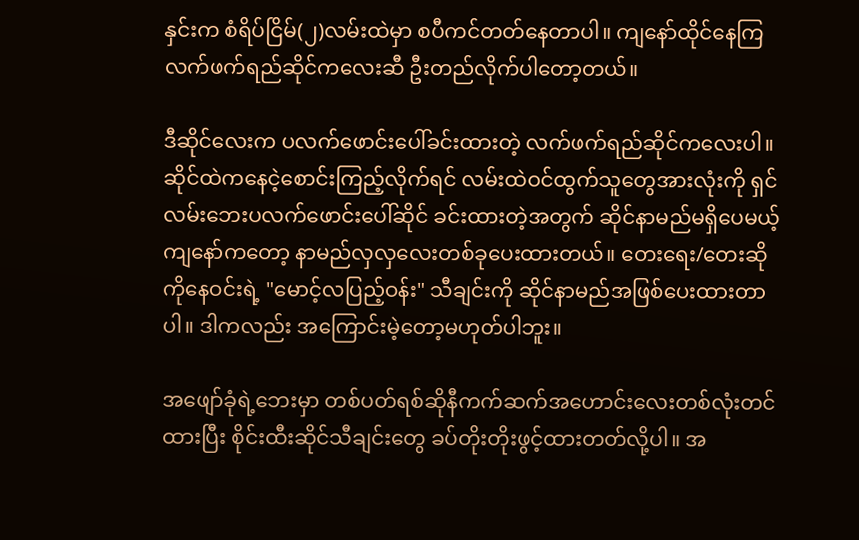နှင်းက စံရိပ်ငြိမ်(၂)လမ်းထဲမှာ စပီကင်တတ်နေတာပါ။ ကျနော်ထိုင်နေကြ လက်ဖက်ရည်ဆိုင်ကလေးဆီ ဦးတည်လိုက်ပါတော့တယ်။

ဒီဆိုင်လေးက ပလက်ဖောင်းပေါ်ခင်းထားတဲ့ လက်ဖက်ရည်ဆိုင်ကလေးပါ။ ဆိုင်ထဲကနေငဲ့စောင်းကြည့်လိုက်ရင် လမ်းထဲဝင်ထွက်သူတွေအားလုံးကို ရှင် လမ်းဘေးပလက်ဖောင်းပေါ်ဆိုင် ခင်းထားတဲ့အတွက် ဆိုင်နာမည်မရှိပေမယ့် ကျနော်ကတော့ နာမည်လှလှလေးတစ်ခုပေးထားတယ်။ တေးရေး/တေးဆိုကိုနေဝင်းရဲ့ "မောင့်လပြည့်ဝန်း" သီချင်းကို ဆိုင်နာမည်အဖြစ်ပေးထားတာပါ။ ဒါကလည်း အကြောင်းမဲ့တော့မဟုတ်ပါဘူး။

အဖျော်ခုံရဲ့ဘေးမှာ တစ်ပတ်ရစ်ဆိုနီကက်ဆက်အဟောင်းလေးတစ်လုံးတင်ထားပြီး စိုင်းထီးဆိုင်သီချင်းတွေ ခပ်တိုးတိုးဖွင့်ထားတတ်လို့ပါ။ အ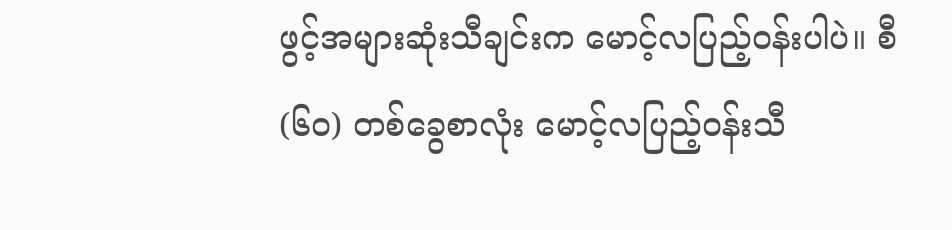ဖွင့်အများဆုံးသီချင်းက မောင့်လပြည့်ဝန်းပါပဲ။ စီ(၆၀) တစ်ခွေစာလုံး မောင့်လပြည့်ဝန်းသီ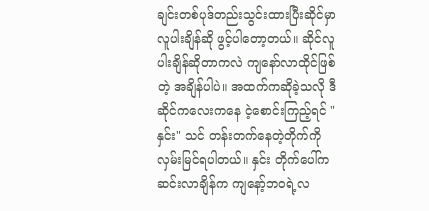ချင်းတစ်ပုဒ်တည်းသွင်းထားပြီးဆိုင်မှာလူပါးချိန်ဆို ဖွင့်ပါတော့တယ်။ ဆိုင်လူပါးချိန်ဆိုတာကလဲ ကျနော်လာထိုင်ဖြစ်တဲ့ အချိန်ပါပဲ။ အထက်ကဆိုခဲ့သလို ဒီဆိုင်ကလေးကနေ ငဲ့စောင်းကြည့်ရင် "နှင်း" သင် တန်းတက်နေတဲ့တိုက်ကို လှမ်းမြင်ရပါတယ်။ နှင်း တိုက်ပေါ်ကဆင်းလာချိန်က ကျနော့်ဘဝရဲ့လ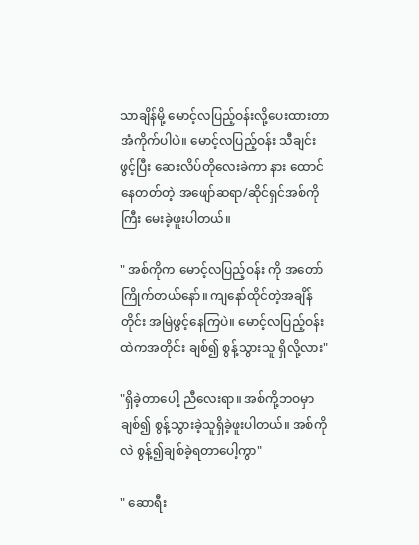သာချိန်မို့ မောင့်လပြည့်ဝန်းလို့ပေးထားတာ အံကိုက်ပါပဲ။ မောင့်လပြည့်ဝန်း သီချင်းဖွင့်ပြီး ဆေးလိပ်တိုလေးခဲကာ နား ထောင်နေတတ်တဲ့ အဖျော်ဆရာ/ဆိုင်ရှင်အစ်ကိုကြီး မေးခဲ့ဖူးပါတယ်။

" အစ်ကိုက မောင့်လပြည့်ဝန်း ကို အတော်ကြိုက်တယ်နော်။ ကျနော်ထိုင်တဲ့အချိန်တိုင်း အမြဲဖွင့်နေကြပဲ။ မောင့်လပြည့်ဝန်း ထဲကအတိုင်း ချစ်၍ စွန့်သွားသူ ရှိလို့လား"

"ရှိခဲ့တာပေါ့ ညီလေးရာ။ အစ်ကို့ဘဝမှာ ချစ်၍ စွန့်သွားခဲ့သူရှိခဲ့ဖူးပါတယ်။ အစ်ကိုလဲ စွန့်၍ချစ်ခဲ့ရတာပေါ့ကွာ"

" ဆောရီး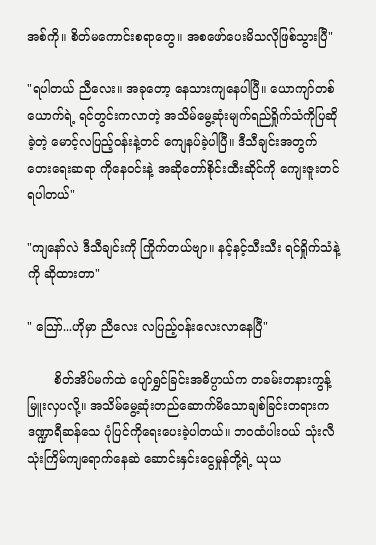အစ်ကို။ စိတ်မကောင်းစရာတွေ။ အစဖော်ပေးမိသလိုဖြစ်သွားပြီ"

"ရပါတယ် ညီလေး။ အခုတော့ နေသားကျနေပါပြီ။ ယောကျာ်တစ်ယောက်ရဲ့ ရင်တွင်းကလာတဲ့ အသိမ်မွေ့ဆုံးမျက်ရည်ရှိုက်သံကိုပြဆိုခဲ့တဲ့ မောင့်လပြည့်ဝန်းနဲ့တင် ကျေနပ်ခဲ့ပါပြီ။ ဒီသီချင်းအတွက် တေးရေးဆရာ ကိုနေဝင်းနဲ့ အဆိုတော်စိုင်းထီးဆိုင်ကို ကျေးဇူးတင်ရပါတယ်"

"ကျနော်လဲ ဒီသီချင်းကို ကြိုက်တယ်ဗျာ။ နင့်နင့်သီးသီး ရင်ရှိုက်သံနဲ့ကို ဆိုထားတာ"

" သြော်...ဟိုမှာ ညီလေး လပြည့်ဝန်းလေးလာနေပြီ"

       စိတ်အိပ်မက်ထဲ ပျော်ရွှင်ခြင်းအဓိပ္ပာယ်က တခမ်းတနားကွန့်မြူးလှပလို့။ အသိမ်မွေ့ဆုံးတည်ဆောက်မိသောချစ်ခြင်းတရားက ဒဏ္ဍာရီဆန်သေ ပုံပြင်ကိုရေးပေးခဲ့ပါတယ်။ ဘဝထံပါးဝယ် သုံးလီသုံးကြိမ်ကျရောက်နေဆဲ ဆောင်းနှင်းငွေမှုန်တို့ရဲ့ ယုယ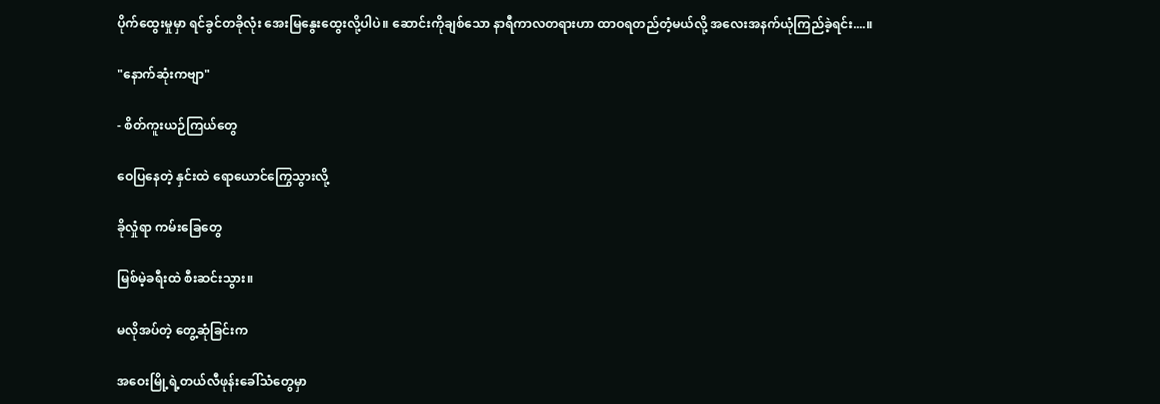ပိုက်ထွေးမှုမှာ ရင်ခွင်တခိုလုံး အေးမြနွေးထွေးလို့ပါပဲ။ ဆောင်းကိုချစ်သော နာရီကာလတရားဟာ ထာဝရတည်တံ့မယ်လို့ အလေးအနက်ယုံကြည်ခဲ့ရင်း....။

"နောက်ဆုံးကဗျာ"

- စိတ်ကူးယဉ်ကြယ်တွေ

ဝေပြနေတဲ့ နှင်းထဲ ရောယောင်ကြွေသွားလို့

ခိုလှုံရာ ကမ်းခြေတွေ

မြစ်မဲ့ခရီးထဲ စီးဆင်းသွား။

မလိုအပ်တဲ့ တွေ့ဆုံခြင်းက

အဝေးမြို့ရဲ့တယ်လီဖုန်းခေါ်သံတွေမှာ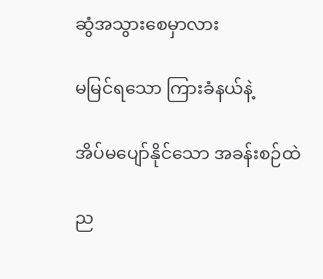ဆွံအသွားစေမှာလား

မမြင်ရသော ကြားခံနယ်နဲ့

အိပ်မပျော်နိုင်သော အခန်းစဉ်ထဲ

ည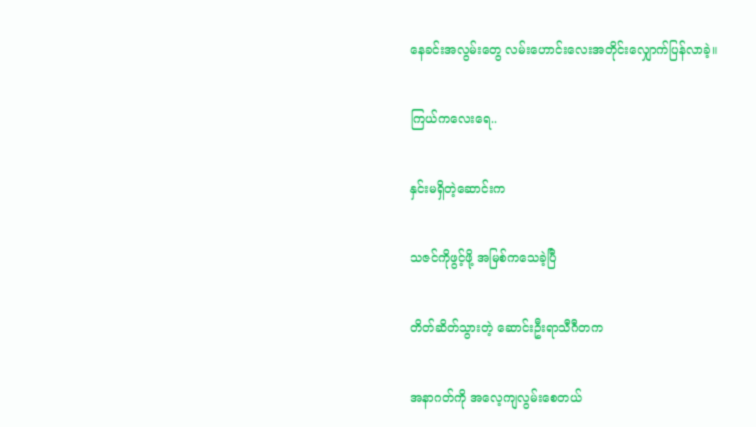နေခင်းအလွမ်းတွေ လမ်းဟောင်းလေးအတိုင်းလျှောက်ပြန်လာခဲ့။

ကြယ်ကလေးရေ..

နှင်းမရှိတဲ့ဆောင်းက

သဇင်ကိုဖွင့်ဖို့ အမြစ်ကသေခဲ့ပြီ

တိတ်ဆိတ်သွားတဲ့ ဆောင်းဦးရာသီဂီတက

အနာဂတ်ကို အလေ့ကျလွမ်းစေတယ်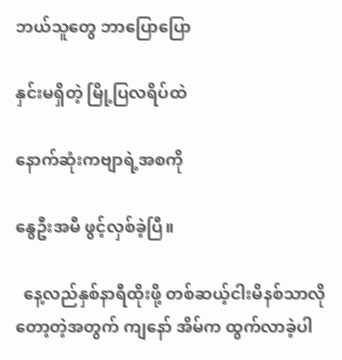ဘယ်သူတွေ ဘာပြောပြော

နှင်းမရှိတဲ့ မြို့ပြလရိပ်ထဲ

နောက်ဆုံးကဗျာရဲ့အစကို

နွေဦးအမီ ဖွင့်လှစ်ခဲ့ပြီ။

  နေ့လည်နှစ်နာရီထိုးဖို့ တစ်ဆယ့်ငါးမိနစ်သာလိုတော့တဲ့အတွက် ကျနော် အိမ်က ထွက်လာခဲ့ပါ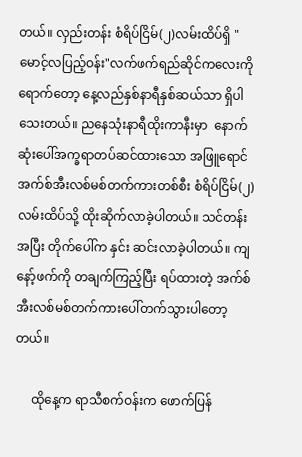တယ်။ လှည်းတန်း စံရိပ်ငြိမ်(၂)လမ်းထိပ်ရှိ "မောင့်လပြည့်ဝန်း"လက်ဖက်ရည်ဆိုင်ကလေးကိုရောက်တော့ နေ့လည်နှစ်နာရီနှစ်ဆယ်သာ ရှိပါသေးတယ်။ ညနေသုံးနာရီထိုးကာနီးမှာ  နောက်ဆုံးပေါ်အက္ခရာတပ်ဆင်ထားသော အဖြူရောင်အက်စ်အီးလစ်မစ်တက်ကားတစ်စီး စံရိပ်ငြိမ်(၂)လမ်းထိပ်သို့ ထိုးဆိုက်လာခဲ့ပါတယ်။ သင်တန်းအပြီး တိုက်ပေါ်က နှင်း ဆင်းလာခဲ့ပါတယ်။ ကျနော့်ဖက်ကို တချက်ကြည့်ပြီး ရပ်ထားတဲ့ အက်စ်အီးလစ်မစ်တက်ကားပေါ်တက်သွားပါတော့တယ်။

     ထိုနေ့က ရာသီစက်ဝန်းက ဖောက်ပြန်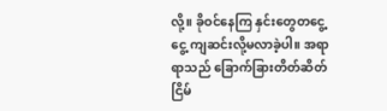လို့။ ခိုဝင်နေကြ နှင်းတွေတငွေ့ငွေ့ ကျဆင်းလို့မလာခဲ့ပါ။ အရာရာသည် ခြောက်ခြားတိတ်ဆိတ်ငြိမ်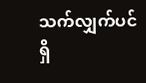သက်လျှက်ပင်ရှိ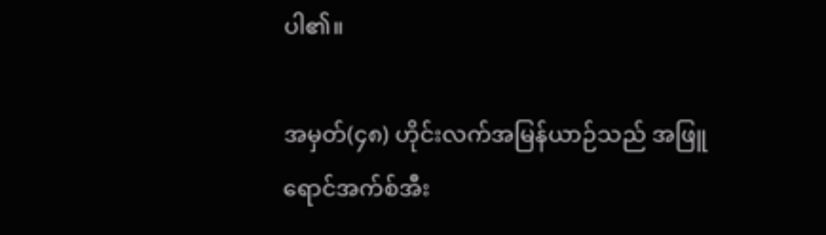ပါ၏။

အမှတ်(၄၈) ဟိုင်းလက်အမြန်ယာဉ်သည် အဖြူရောင်အက်စ်အီး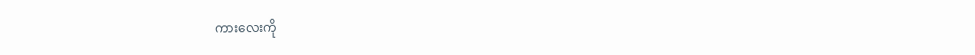ကားလေးကို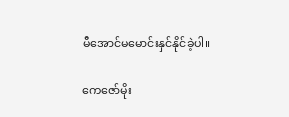မီအောင်မမောင်းနှင်နိုင်ခဲ့ပါ။

ကေဇော်မိုး